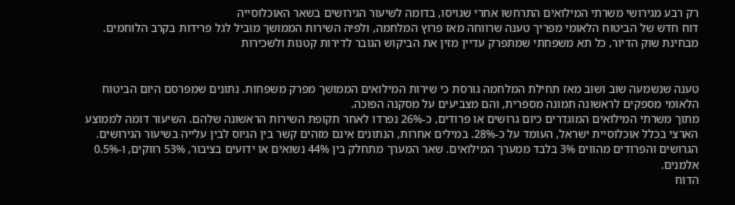רק רבע מגירושי משרתי המילואים התרחשו אחרי שגויסו, בדומה לשיעור הגירושים בשאר האוכלוסייה
דוח חדש של הביטוח הלאומי מפריך טענה שרווחה מאז פרוץ המלחמה, ולפיה השירות הממושך מוביל לגל פרידות בקרב הלוחמים. מבחינת שוק הדיור, כל תא משפחתי שמתפרק עדיין מזין את הביקוש הגובר לדירות קטנות ולשכירות


טענה שנשמעה שוב ושוב מאז תחילת המלחמה גורסת כי שירות המילואים הממושך מפרק משפחות. נתונים שמפרסם היום הביטוח הלאומי מספקים לראשונה תמונה מספרית, והם מצביעים על מסקנה הפוכה.
מתוך משרתי המילואים המוגדרים כיום גרושים או פרודים, כ-26% נפרדו לאחר תקופת השירות הראשונה שלהם. השיעור דומה לממוצע הארצי בכלל אוכלוסיית ישראל, העומד על כ-28%. במילים אחרות, הנתונים אינם מזהים קשר בין הגיוס לבין עלייה בשיעור הגירושים.
הגרושים והפרודים מהווים 3% בלבד ממערך המילואים. שאר המערך מתחלק בין 44% נשואים או ידועים בציבור, 53% רווקים, ו-0.5% אלמנים.
הדוח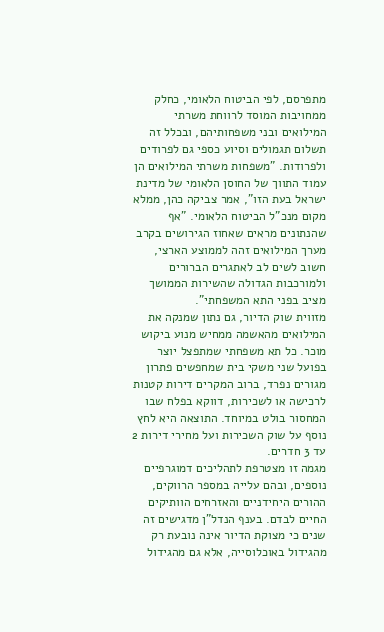מתפרסם, לפי הביטוח הלאומי, כחלק ממחויבות המוסד לרווחת משרתי המילואים ובני משפחותיהם, ובכלל זה תשלום תגמולים וסיוע כספי גם לפרודים ולפרודות. "משפחות משרתי המילואים הן עמוד התווך של החוסן הלאומי של מדינת ישראל בעת הזו", אמר צביקה כהן, ממלא מקום מנכ"ל הביטוח הלאומי. "אף שהנתונים מראים שאחוז הגירושים בקרב מערך המילואים זהה לממוצע הארצי, חשוב לשים לב לאתגרים הברורים ולמורכבות הגדולה שהשירות הממושך מציב בפני התא המשפחתי".
מזווית שוק הדיור, גם נתון שמנקה את המילואים מהאשמה ממחיש מנוע ביקוש מוכר. כל תא משפחתי שמתפצל יוצר בפועל שני משקי בית שמחפשים פתרון מגורים נפרד, ברוב המקרים דירות קטנות לרכישה או לשכירות, דווקא בפלח שבו המחסור בולט במיוחד. התוצאה היא לחץ נוסף על שוק השכירות ועל מחירי דירות 2 עד 3 חדרים.
מגמה זו מצטרפת לתהליכים דמוגרפיים נוספים, ובהם עלייה במספר הרווקים, ההורים היחידניים והאזרחים הוותיקים החיים לבדם. בענף הנדל"ן מדגישים זה שנים כי מצוקת הדיור אינה נובעת רק מהגידול באוכלוסייה, אלא גם מהגידול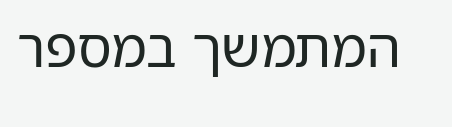המתמשך במספר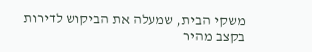משקי הבית, שמעלה את הביקוש לדירות בקצב מהיר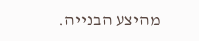מהיצע הבנייה.